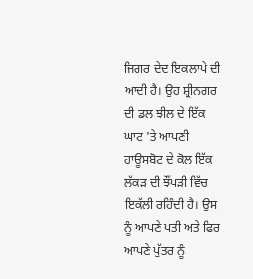ਜਿਗਰ ਦੇਦ ਇਕਲਾਪੇ ਦੀ ਆਦੀ ਹੈ। ਉਹ ਸ਼੍ਰੀਨਗਰ ਦੀ ਡਲ ਝੀਲ ਦੇ ਇੱਕ ਘਾਟ 'ਤੇ ਆਪਣੀ ਹਾਊਸਬੋਟ ਦੇ ਕੋਲ ਇੱਕ ਲੱਕੜ ਦੀ ਝੌਂਪੜੀ ਵਿੱਚ ਇਕੱਲੀ ਰਹਿੰਦੀ ਹੈ। ਉਸ ਨੂੰ ਆਪਣੇ ਪਤੀ ਅਤੇ ਫਿਰ ਆਪਣੇ ਪੁੱਤਰ ਨੂੰ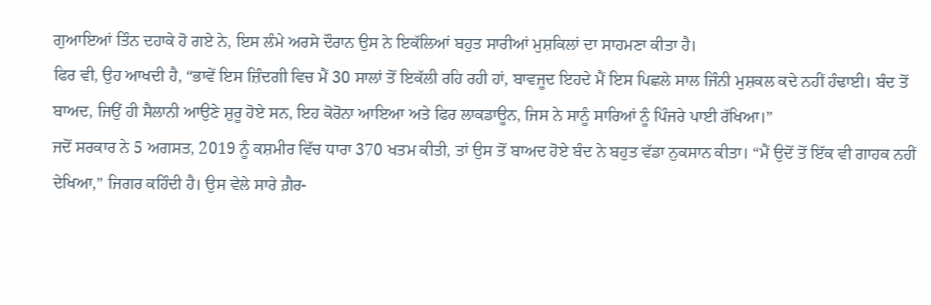ਗੁਆਇਆਂ ਤਿੰਨ ਦਹਾਕੇ ਹੋ ਗਏ ਨੇ, ਇਸ ਲੰਮੇ ਅਰਸੇ ਦੌਰਾਨ ਉਸ ਨੇ ਇਕੱਲਿਆਂ ਬਹੁਤ ਸਾਰੀਆਂ ਮੁਸ਼ਕਿਲਾਂ ਦਾ ਸਾਹਮਣਾ ਕੀਤਾ ਹੈ।
ਫਿਰ ਵੀ, ਉਹ ਆਖਦੀ ਹੈ, “ਭਾਵੇਂ ਇਸ ਜ਼ਿੰਦਗੀ ਵਿਚ ਮੈਂ 30 ਸਾਲਾਂ ਤੋਂ ਇਕੱਲੀ ਰਹਿ ਰਹੀ ਹਾਂ, ਬਾਵਜੂਦ ਇਹਦੇ ਮੈਂ ਇਸ ਪਿਛਲੇ ਸਾਲ ਜਿੰਨੀ ਮੁਸ਼ਕਲ ਕਦੇ ਨਹੀਂ ਹੰਢਾਈ। ਬੰਦ ਤੋਂ ਬਾਅਦ, ਜਿਉਂ ਹੀ ਸੈਲਾਨੀ ਆਉਣੇ ਸ਼ੁਰੂ ਹੋਏ ਸਨ, ਇਹ ਕੋਰੋਨਾ ਆਇਆ ਅਤੇ ਫਿਰ ਲਾਕਡਾਊਨ, ਜਿਸ ਨੇ ਸਾਨੂੰ ਸਾਰਿਆਂ ਨੂੰ ਪਿੰਜਰੇ ਪਾਈ ਰੱਖਿਆ।”
ਜਦੋਂ ਸਰਕਾਰ ਨੇ 5 ਅਗਸਤ, 2019 ਨੂੰ ਕਸ਼ਮੀਰ ਵਿੱਚ ਧਾਰਾ 370 ਖਤਮ ਕੀਤੀ, ਤਾਂ ਉਸ ਤੋਂ ਬਾਅਦ ਹੋਏ ਬੰਦ ਨੇ ਬਹੁਤ ਵੱਡਾ ਨੁਕਸਾਨ ਕੀਤਾ। “ਮੈਂ ਉਦੋਂ ਤੋਂ ਇੱਕ ਵੀ ਗਾਹਕ ਨਹੀਂ ਦੇਖਿਆ,” ਜਿਗਰ ਕਹਿੰਦੀ ਹੈ। ਉਸ ਵੇਲੇ ਸਾਰੇ ਗ਼ੈਰ-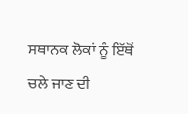ਸਥਾਨਕ ਲੋਕਾਂ ਨੂੰ ਇੱਥੋਂ ਚਲੇ ਜਾਣ ਦੀ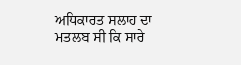ਅਧਿਕਾਰਤ ਸਲਾਹ ਦਾ ਮਤਲਬ ਸੀ ਕਿ ਸਾਰੇ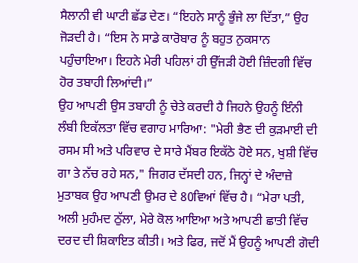ਸੈਲਾਨੀ ਵੀ ਘਾਟੀ ਛੱਡ ਦੇਣ। “ਇਹਨੇ ਸਾਨੂੰ ਭੁੰਜੇ ਲਾ ਦਿੱਤਾ,” ਉਹ ਜੋੜਦੀ ਹੈ। “ਇਸ ਨੇ ਸਾਡੇ ਕਾਰੋਬਾਰ ਨੂੰ ਬਹੁਤ ਨੁਕਸਾਨ ਪਹੁੰਚਾਇਆ। ਇਹਨੇ ਮੇਰੀ ਪਹਿਲਾਂ ਹੀ ਉੱਜੜੀ ਹੋਈ ਜ਼ਿੰਦਗੀ ਵਿੱਚ ਹੋਰ ਤਬਾਹੀ ਲਿਆਂਦੀ।”
ਉਹ ਆਪਣੀ ਉਸ ਤਬਾਹੀ ਨੂੰ ਚੇਤੇ ਕਰਦੀ ਹੈ ਜਿਹਨੇ ਉਹਨੂੰ ਇੰਨੀ ਲੰਬੀ ਇਕੱਲਤਾ ਵਿੱਚ ਵਗਾਹ ਮਾਰਿਆ: "ਮੇਰੀ ਭੈਣ ਦੀ ਕੁੜਮਾਈ ਦੀ ਰਸਮ ਸੀ ਅਤੇ ਪਰਿਵਾਰ ਦੇ ਸਾਰੇ ਮੈਂਬਰ ਇਕੱਠੇ ਹੋਏ ਸਨ, ਖੁਸ਼ੀ ਵਿੱਚ ਗਾ ਤੇ ਨੱਚ ਰਹੇ ਸਨ," ਜਿਗਰ ਦੱਸਦੀ ਹਨ, ਜਿਨ੍ਹਾਂ ਦੇ ਅੰਦਾਜ਼ੇ ਮੁਤਾਬਕ ਉਹ ਆਪਣੀ ਉਮਰ ਦੇ 80ਵਿਆਂ ਵਿੱਚ ਹੈ। “ਮੇਰਾ ਪਤੀ, ਅਲੀ ਮੁਹੰਮਦ ਠੁੱਲਾ, ਮੇਰੇ ਕੋਲ ਆਇਆ ਅਤੇ ਆਪਣੀ ਛਾਤੀ ਵਿੱਚ ਦਰਦ ਦੀ ਸ਼ਿਕਾਇਤ ਕੀਤੀ। ਅਤੇ ਫਿਰ, ਜਦੋਂ ਮੈਂ ਉਹਨੂੰ ਆਪਣੀ ਗੋਦੀ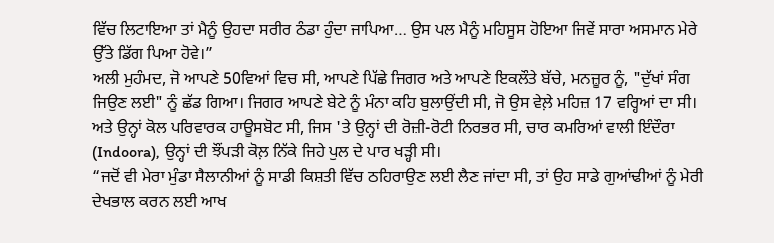ਵਿੱਚ ਲਿਟਾਇਆ ਤਾਂ ਮੈਨੂੰ ਉਹਦਾ ਸਰੀਰ ਠੰਡਾ ਹੁੰਦਾ ਜਾਪਿਆ… ਉਸ ਪਲ ਮੈਨੂੰ ਮਹਿਸੂਸ ਹੋਇਆ ਜਿਵੇਂ ਸਾਰਾ ਅਸਮਾਨ ਮੇਰੇ ਉੱਤੇ ਡਿੱਗ ਪਿਆ ਹੋਵੇ।”
ਅਲੀ ਮੁਹੰਮਦ, ਜੋ ਆਪਣੇ 50ਵਿਆਂ ਵਿਚ ਸੀ, ਆਪਣੇ ਪਿੱਛੇ ਜਿਗਰ ਅਤੇ ਆਪਣੇ ਇਕਲੌਤੇ ਬੱਚੇ, ਮਨਜ਼ੂਰ ਨੂੰ, "ਦੁੱਖਾਂ ਸੰਗ ਜਿਉਣ ਲਈ" ਨੂੰ ਛੱਡ ਗਿਆ। ਜਿਗਰ ਆਪਣੇ ਬੇਟੇ ਨੂੰ ਮੰਨਾ ਕਹਿ ਬੁਲਾਉਂਦੀ ਸੀ, ਜੋ ਉਸ ਵੇਲ਼ੇ ਮਹਿਜ਼ 17 ਵਰ੍ਹਿਆਂ ਦਾ ਸੀ। ਅਤੇ ਉਨ੍ਹਾਂ ਕੋਲ ਪਰਿਵਾਰਕ ਹਾਊਸਬੋਟ ਸੀ, ਜਿਸ 'ਤੇ ਉਨ੍ਹਾਂ ਦੀ ਰੋਜ਼ੀ-ਰੋਟੀ ਨਿਰਭਰ ਸੀ, ਚਾਰ ਕਮਰਿਆਂ ਵਾਲੀ ਇੰਦੌਰਾ (Indoora), ਉਨ੍ਹਾਂ ਦੀ ਝੌਂਪੜੀ ਕੋਲ਼ ਨਿੱਕੇ ਜਿਹੇ ਪੁਲ ਦੇ ਪਾਰ ਖੜ੍ਹੀ ਸੀ।
“ਜਦੋਂ ਵੀ ਮੇਰਾ ਮੁੰਡਾ ਸੈਲਾਨੀਆਂ ਨੂੰ ਸਾਡੀ ਕਿਸ਼ਤੀ ਵਿੱਚ ਠਹਿਰਾਉਣ ਲਈ ਲੈਣ ਜਾਂਦਾ ਸੀ, ਤਾਂ ਉਹ ਸਾਡੇ ਗੁਆਂਢੀਆਂ ਨੂੰ ਮੇਰੀ ਦੇਖਭਾਲ ਕਰਨ ਲਈ ਆਖ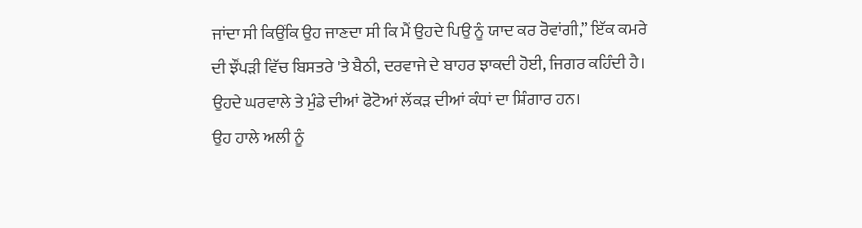ਜਾਂਦਾ ਸੀ ਕਿਉਂਕਿ ਉਹ ਜਾਣਦਾ ਸੀ ਕਿ ਮੈਂ ਉਹਦੇ ਪਿਉ ਨੂੰ ਯਾਦ ਕਰ ਰੋਵਾਂਗੀ,” ਇੱਕ ਕਮਰੇ ਦੀ ਝੌਂਪੜੀ ਵਿੱਚ ਬਿਸਤਰੇ 'ਤੇ ਬੈਠੀ, ਦਰਵਾਜੇ ਦੇ ਬਾਹਰ ਝਾਕਦੀ ਹੋਈ, ਜਿਗਰ ਕਹਿੰਦੀ ਹੈ। ਉਹਦੇ ਘਰਵਾਲੇ ਤੇ ਮੁੰਡੇ ਦੀਆਂ ਫੋਟੋਆਂ ਲੱਕੜ ਦੀਆਂ ਕੰਧਾਂ ਦਾ ਸ਼ਿੰਗਾਰ ਹਨ।
ਉਹ ਹਾਲੇ ਅਲੀ ਨੂੰ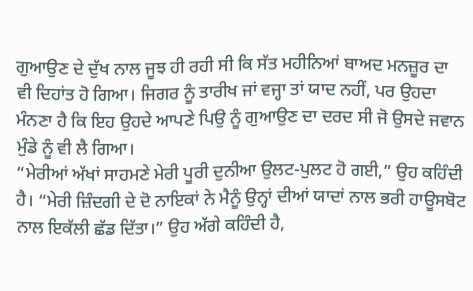ਗੁਆਉਣ ਦੇ ਦੁੱਖ ਨਾਲ ਜੂਝ ਹੀ ਰਹੀ ਸੀ ਕਿ ਸੱਤ ਮਹੀਨਿਆਂ ਬਾਅਦ ਮਨਜ਼ੂਰ ਦਾ ਵੀ ਦਿਹਾਂਤ ਹੋ ਗਿਆ। ਜਿਗਰ ਨੂੰ ਤਾਰੀਖ ਜਾਂ ਵਜ੍ਹਾ ਤਾਂ ਯਾਦ ਨਹੀਂ, ਪਰ ਉਹਦਾ ਮੰਨਣਾ ਹੈ ਕਿ ਇਹ ਉਹਦੇ ਆਪਣੇ ਪਿਉ ਨੂੰ ਗੁਆਉਣ ਦਾ ਦਰਦ ਸੀ ਜੋ ਉਸਦੇ ਜਵਾਨ ਮੁੰਡੇ ਨੂੰ ਵੀ ਲੈ ਗਿਆ।
“ਮੇਰੀਆਂ ਅੱਖਾਂ ਸਾਹਮਣੇ ਮੇਰੀ ਪੂਰੀ ਦੁਨੀਆ ਉਲਟ-ਪੁਲਟ ਹੋ ਗਈ,” ਉਹ ਕਹਿੰਦੀ ਹੈ। “ਮੇਰੀ ਜ਼ਿੰਦਗੀ ਦੇ ਦੋ ਨਾਇਕਾਂ ਨੇ ਮੈਨੂੰ ਉਨ੍ਹਾਂ ਦੀਆਂ ਯਾਦਾਂ ਨਾਲ ਭਰੀ ਹਾਊਸਬੋਟ ਨਾਲ ਇਕੱਲੀ ਛੱਡ ਦਿੱਤਾ।” ਉਹ ਅੱਗੇ ਕਹਿੰਦੀ ਹੈ,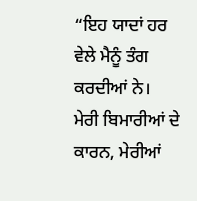“ਇਹ ਯਾਦਾਂ ਹਰ ਵੇਲੇ ਮੈਨੂੰ ਤੰਗ ਕਰਦੀਆਂ ਨੇ। ਮੇਰੀ ਬਿਮਾਰੀਆਂ ਦੇ ਕਾਰਨ, ਮੇਰੀਆਂ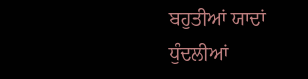ਬਹੁਤੀਆਂ ਯਾਦਾਂ ਧੁੰਦਲੀਆਂ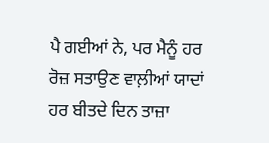ਪੈ ਗਈਆਂ ਨੇ, ਪਰ ਮੈਨੂੰ ਹਰ ਰੋਜ਼ ਸਤਾਉਣ ਵਾਲ਼ੀਆਂ ਯਾਦਾਂ ਹਰ ਬੀਤਦੇ ਦਿਨ ਤਾਜ਼ਾ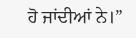ਹੋ ਜਾਂਦੀਆਂ ਨੇ।”